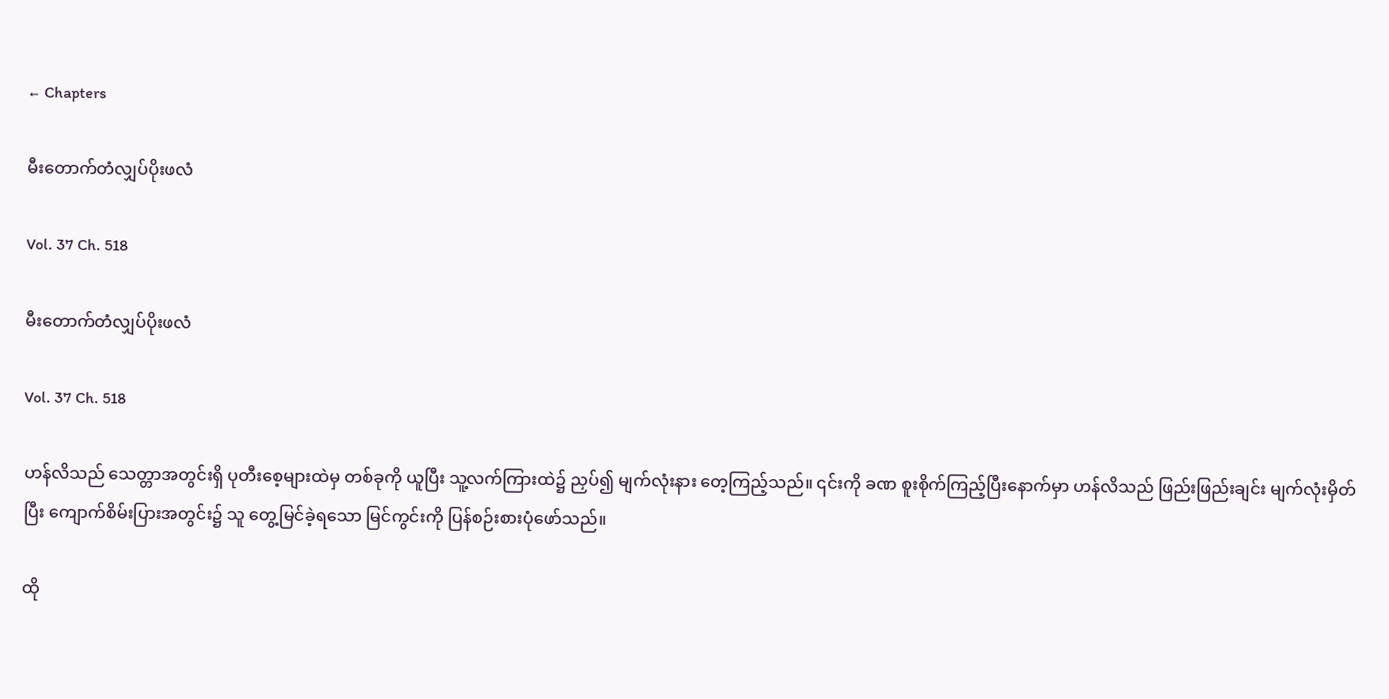← Chapters

မီးတောက်တံလျှပ်ပိုးဖလံ

Vol. 37 Ch. 518

မီးတောက်တံလျှပ်ပိုးဖလံ

Vol. 37 Ch. 518

ဟန်လိသည် သေတ္တာအတွင်းရှိ ပုတီးစေ့များထဲမှ တစ်ခုကို ယူပြီး သူ့လက်ကြားထဲ၌ ညှပ်၍ မျက်လုံးနား တေ့ကြည့်သည်။ ၎င်းကို ခဏ စူးစိုက်ကြည့်ပြီးနောက်မှာ ဟန်လိသည် ဖြည်းဖြည်းချင်း မျက်လုံးမှိတ်ပြီး ကျောက်စိမ်းပြားအတွင်း၌ သူ တွေ့မြင်ခဲ့ရသော မြင်ကွင်းကို ပြန်စဉ်းစားပုံဖော်သည်။

ထို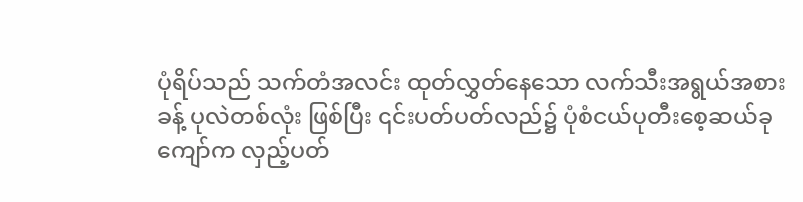ပုံရိပ်သည် သက်တံအလင်း ထုတ်လွှတ်နေသော လက်သီးအရွယ်အစားခန့် ပုလဲတစ်လုံး ဖြစ်ပြီး ၎င်းပတ်ပတ်လည်၌ ပုံစံငယ်ပုတီးစေ့ဆယ်ခုကျော်က လှည့်ပတ်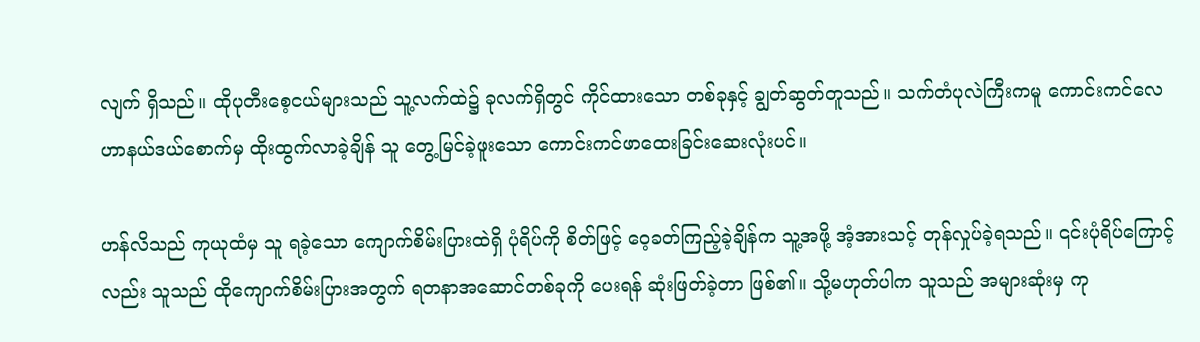လျက် ရှိသည်။ ထိုပုတီးစေ့ငယ်များသည် သူ့လက်ထဲ၌ ခုလက်ရှိတွင် ကိုင်ထားသော တစ်ခုနှင့် ချွတ်ဆွတ်တူသည်။ သက်တံပုလဲကြီးကမူ ကောင်းကင်လေဟာနယ်ဒယ်စောက်မှ ထိုးထွက်လာခဲ့ချိန် သူ တွေ့မြင်ခဲ့ဖူးသော ကောင်းကင်ဖာထေးခြင်းဆေးလုံးပင်။

ဟန်လိသည် ကုယုထံမှ သူ ရခဲ့သော ကျောက်စိမ်းပြားထဲရှိ ပုံရိပ်ကို စိတ်ဖြင့် ဝေ့ခတ်ကြည့်ခဲ့ချိန်က သူ့အဖို့ အံ့အားသင့် တုန်လှုပ်ခဲ့ရသည်။ ၎င်းပုံရိပ်ကြောင့်လည်း သူသည် ထိုကျောက်စိမ်းပြားအတွက် ရတနာအဆောင်တစ်ခုကို ပေးရန် ဆုံးဖြတ်ခဲ့တာ ဖြစ်၏။ သို့မဟုတ်ပါက သူသည် အများဆုံးမှ ကု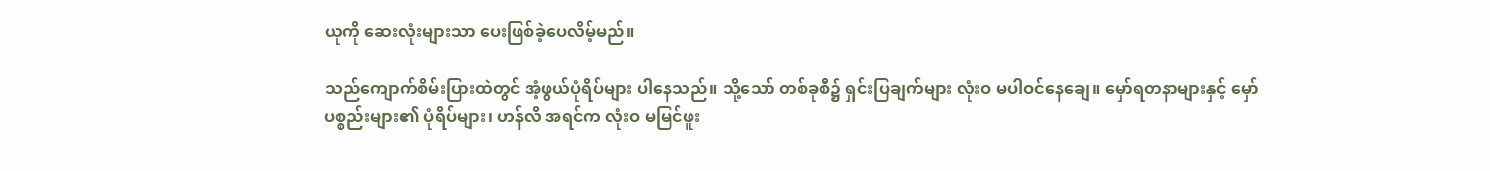ယုကို ဆေးလုံးများသာ ပေးဖြစ်ခဲ့ပေလိမ့်မည်။

သည်ကျောက်စိမ်းပြားထဲတွင် အံ့ဖွယ်ပုံရိပ်များ ပါနေသည်။ သို့သော် တစ်ခုစီ၌ ရှင်းပြချက်များ လုံးဝ မပါဝင်နေချေ။ မှော်ရတနာများနှင့် မှော်ပစ္စည်းများ၏ ပုံရိပ်များ၊ ဟန်လိ အရင်က လုံးဝ မမြင်ဖူး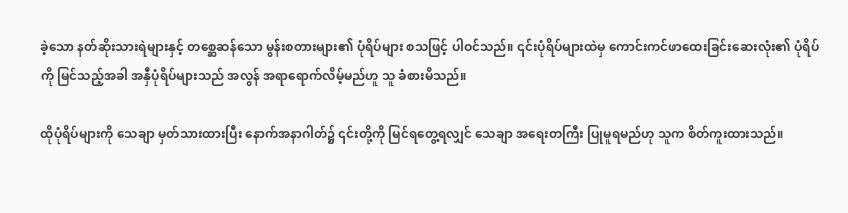ခဲ့သော နတ်ဆိုးသားရဲများနှင့် တစ္ဆေဆန်သော မွန်းစတားများ၏ ပုံရိပ်များ စသဖြင့် ပါဝင်သည်။ ၎င်းပုံရိပ်များထဲမှ ကောင်းကင်ဖာထေးခြင်းဆေးလုံး၏ ပုံရိပ်ကို မြင်သည့်အခါ အနှီပုံရိပ်များသည် အလွန် အရာရောက်လိမ့်မည်ဟူ သူ ခံစားမိသည်။

ထိုပုံရိပ်များကို သေချာ မှတ်သားထားပြီး နောက်အနာဂါတ်၌ ၎င်းတို့ကို မြင်ရတွေ့ရလျှင် သေချာ အရေးတကြီး ပြုမူရမည်ဟု သူက စိတ်ကူးထားသည်။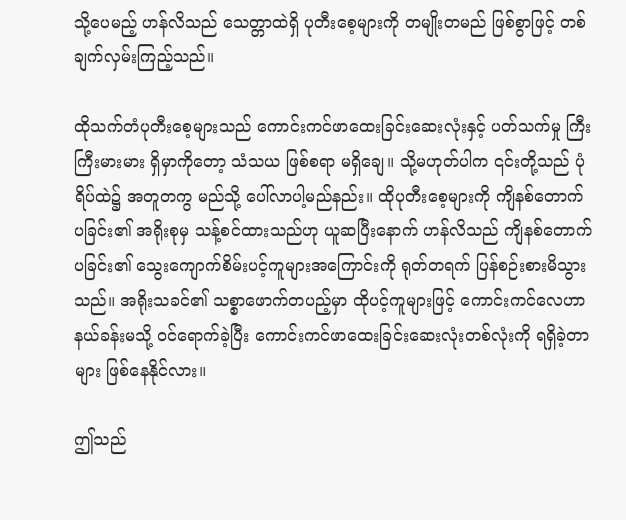သို့ပေမည့် ဟန်လိသည် သေတ္တာထဲရှိ ပုတီးစေ့များကို တမျိုးတမည် ဖြစ်စွာဖြင့် တစ်ချက်လှမ်းကြည့်သည်။

ထိုသက်တံပုတီးစေ့များသည် ကောင်းကင်ဖာထေးခြင်းဆေးလုံးနှင့် ပတ်သက်မှု ကြီးကြီးမားမား ရှိမှာကိုတော့ သံသယ ဖြစ်စရာ မရှိချေ။ သို့မဟုတ်ပါက ၎င်းတို့သည် ပုံရိပ်ထဲ၌ အတူတကွ မည်သို့ ပေါ်လာပါ့မည်နည်း။ ထိုပုတီးစေ့များကို ကျိနစ်တောက်ပခြင်း၏ အရိုးစုမှ သန့်စင်ထားသည်ဟု ယူဆပြီးနောက် ဟန်လိသည် ကျိနစ်တောက်ပခြင်း၏ သွေးကျောက်စိမ်းပင့်ကူများအကြောင်းကို ရုတ်တရက် ပြန်စဉ်းစားမိသွားသည်။ အရိုးသခင်၏ သစ္စာဖောက်တပည့်မှာ ထိုပင့်ကူများဖြင့် ကောင်းကင်လေဟာနယ်ခန်းမသို့ ဝင်ရောက်ခဲ့ပြီး ကောင်းကင်ဖာထေးခြင်းဆေးလုံးတစ်လုံးကို ရရှိခဲ့တာများ ဖြစ်နေနိုင်လား။

ဤသည်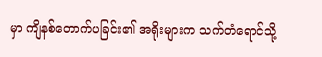မှာ ကျိနစ်တောက်ပခြင်း၏ အရိုးများက သက်တံရောင်သို့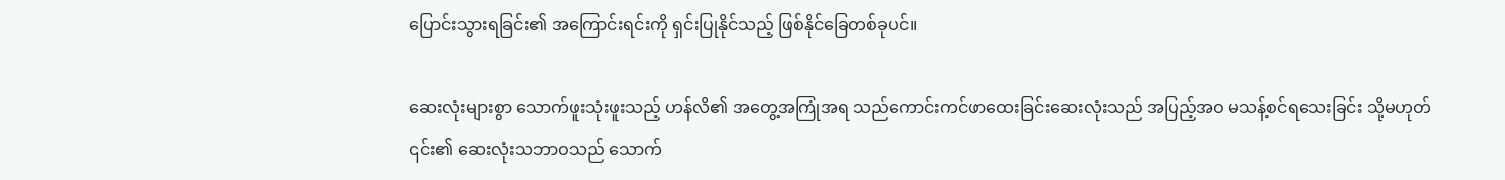ပြောင်းသွားရခြင်း၏ အကြောင်းရင်းကို ရှင်းပြုနိုင်သည့် ဖြစ်နိုင်ခြေတစ်ခုပင်။

ဆေးလုံးများစွာ သောက်ဖူးသုံးဖူးသည့် ဟန်လိ၏ အတွေ့အကြုံအရ သည်ကောင်းကင်ဖာထေးခြင်းဆေးလုံးသည် အပြည့်အဝ မသန့်စင်ရသေးခြင်း သို့မဟုတ် ၎င်း၏ ဆေးလုံးသဘာဝသည် သောက်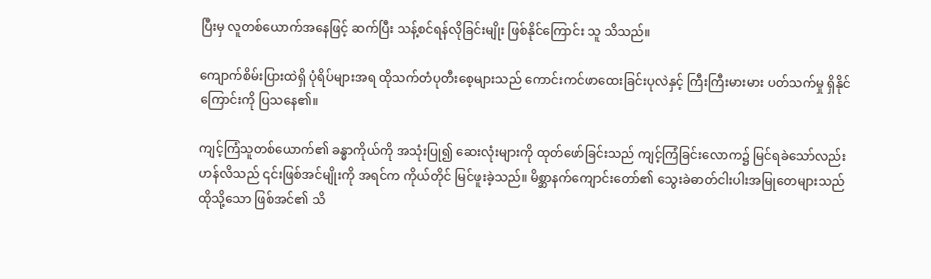ပြီးမှ လူတစ်ယောက်အနေဖြင့် ဆက်ပြီး သန့်စင်ရန်လိုခြင်းမျိုး ဖြစ်နိုင်ကြောင်း သူ သိသည်။

ကျောက်စိမ်းပြားထဲရှိ ပုံရိပ်များအရ ထိုသက်တံပုတီးစေ့များသည် ကောင်းကင်ဖာထေးခြင်းပုလဲနှင့် ကြီးကြီးမားမား ပတ်သက်မှု ရှိနိုင်ကြောင်းကို ပြသနေ၏။

ကျင့်ကြံသူတစ်ယောက်၏ ခန္ဓာကိုယ်ကို အသုံးပြု၍ ဆေးလုံးများကို ထုတ်ဖော်ခြင်းသည် ကျင့်ကြံခြင်းလောက၌ မြင်ရခဲသော်လည်း ဟန်လိသည် ၎င်းဖြစ်အင်မျိုးကို အရင်က ကိုယ်တိုင် မြင်ဖူးခဲ့သည်။ မိစ္ဆာနက်ကျောင်းတော်၏ သွေးခဲဓာတ်ငါးပါးအမြုတေများသည် ထိုသို့သော ဖြစ်အင်၏ သိ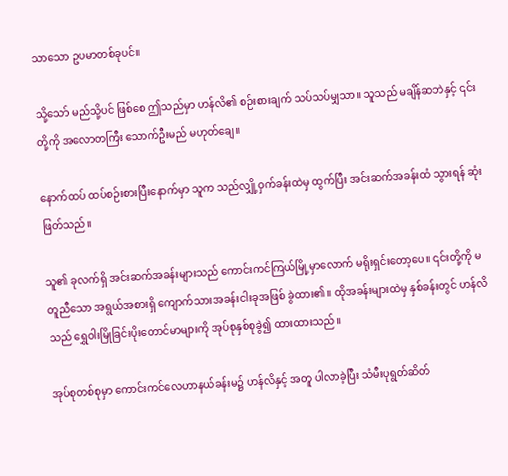သာသော ဥပမာတစ်ခုပင်။

သို့သော် မည်သို့ပင် ဖြစ်စေ ဤသည်မှာ ဟန်လိ၏ စဉ်းစားချက် သပ်သပ်မျှသာ။ သူသည် မချိန်ဆဘဲနှင့် ၎င်းတို့ကို အလောတကြီး သောက်ဦးမည် မဟုတ်ချေ။

နောက်ထပ် ထပ်စဉ်းစားပြီးနောက်မှာ သူက သည်လျှို့ဝှက်ခန်းထဲမှ ထွက်ပြီး အင်းဆက်အခန်းထံ သွားရန် ဆုံးဖြတ်သည်။

သူ၏ ခုလက်ရှိ အင်းဆက်အခန်းများသည် ကောင်းကင်ကြယ်မြို့မှာလောက် မရိုးရှင်းတော့ပေ။ ၎င်းတို့ကို မတူညီသော အရွယ်အစားရှိ ကျောက်သားအခန်းငါးခုအဖြစ် ခွဲထား၏။ ထိုအခန်းများထဲမှ နှစ်ခန်းတွင် ဟန်လိသည် ရွှေဝါးမြိုခြင်းပိုးတောင်မာများကို အုပ်စုနှစ်စုခွဲ၍ ထားထားသည်။

အုပ်စုတစ်စုမှာ ကောင်းကင်လေဟာနယ်ခန်းမ၌ ဟန်လိနှင့် အတူ ပါလာခဲ့ပြီး သံမီးပုရွတ်ဆိတ်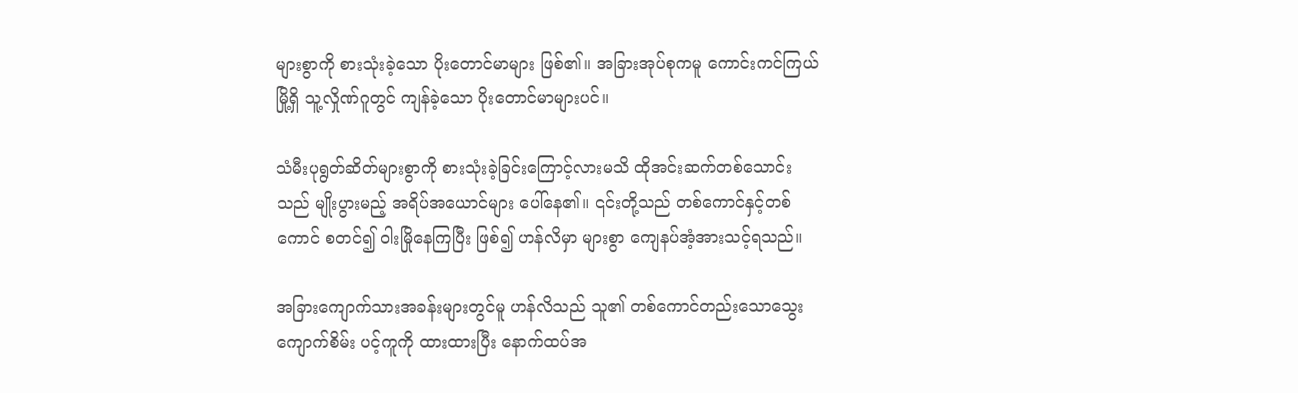များစွာကို စားသုံးခဲ့သော ပိုးတောင်မာများ ဖြစ်၏။ အခြားအုပ်စုကမူ ကောင်းကင်ကြယ်မြို့ရှိ သူ့လှိုဏ်ဂူတွင် ကျန်ခဲ့သော ပိုးတောင်မာများပင်။

သံမီးပုရွတ်ဆိတ်များစွာကို စားသုံးခဲ့ခြင်းကြောင့်လားမသိ ထိုအင်းဆက်တစ်သောင်းသည် မျိုးပွားမည့် အရိပ်အယောင်များ ပေါ်နေ၏။ ၎င်းတို့သည် တစ်ကောင်နှင့်တစ်ကောင် စတင်၍ ဝါးမြိုနေကြပြီး ဖြစ်၍ ဟန်လိမှာ များစွာ ကျေနပ်အံ့အားသင့်ရသည်။

အခြားကျောက်သားအခန်းများတွင်မူ ဟန်လိသည် သူ၏ တစ်ကောင်တည်းသောသွေးကျောက်စိမ်း ပင့်ကူကို ထားထားပြီး နောက်ထပ်အ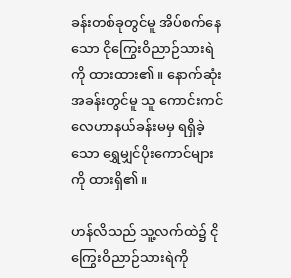ခန်းတစ်ခုတွင်မူ အိပ်စက်နေသော ငိုကြွေးဝိညာဉ်သားရဲကို ထားထား၏။ နောက်ဆုံးအခန်းတွင်မူ သူ ကောင်းကင်လေဟာနယ်ခန်းမမှ ရရှိခဲ့သော ရွှေမျှင်ပိုးကောင်များကို ထားရှိ၏။

ဟန်လိသည် သူ့လက်ထဲ၌ ငိုကြွေးဝိညာဉ်သားရဲကို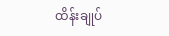ထိန်းချုပ်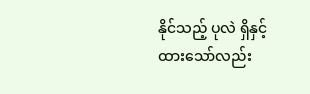နိုင်သည့် ပုလဲ ရှိနှင့်ထားသော်လည်း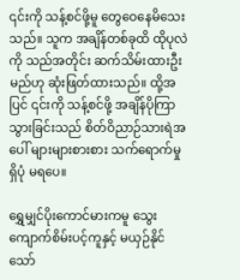၎င်းကို သန့်စင်ဖို့မူ တွေဝေနေမိသေးသည်။ သူက အချိန်တစ်ခုထိ ထိုပုလဲကို သည်အတိုင်း ဆက်သိမ်းထားဦးမည်ဟု ဆုံးဖြတ်ထားသည်။ ထို့အပြင် ၎င်းကို သန့်စင်ဖို့ အချိန်ပိုကြာသွားခြင်းသည် စိတ်ဝိညာဉ်သားရဲအပေါ် များများစားစား သက်ရောက်မှု ရှိပုံ မရပေ။

ရွှေမျှင်ပိုးကောင်မားကမူ သွေးကျောက်စိမ်းပင့်ကူနှင့် မယှဉ်နိုင်သော်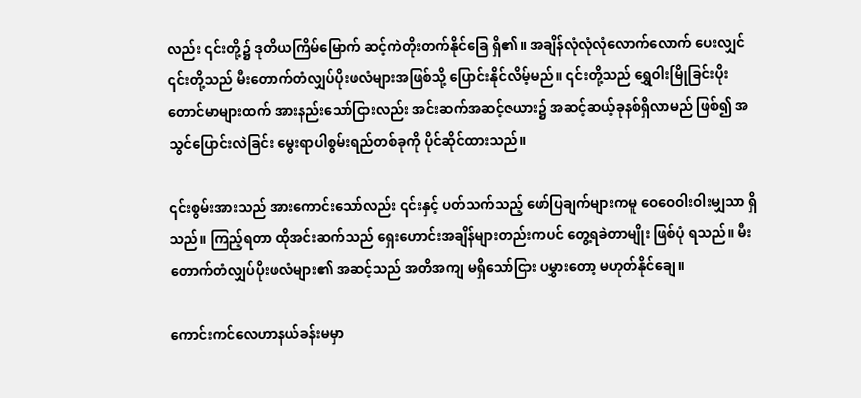လည်း ၎င်းတို့၌ ဒုတိယကြိမ်မြောက် ဆင့်ကဲတိုးတက်နိုင်ခြေ ရှိ၏။ အချိန်လုံလုံလုံလောက်လောက် ပေးလျှင် ၎င်းတို့သည် မီးတောက်တံလျှပ်ပိုးဖလံများအဖြစ်သို့ ပြောင်းနိုင်လိမ့်မည်။ ၎င်းတို့သည် ရွှေဝါးမြိုခြင်းပိုးတောင်မာများထက် အားနည်းသော်ငြားလည်း အင်းဆက်အဆင့်ဇယား၌ အဆင့်ဆယ့်ခုနစ်ရှိလာမည် ဖြစ်၍ အသွင်ပြောင်းလဲခြင်း မွေးရာပါစွမ်းရည်တစ်ခုကို ပိုင်ဆိုင်ထားသည်။

၎င်းစွမ်းအားသည် အားကောင်းသော်လည်း ၎င်းနှင့် ပတ်သက်သည့် ဖော်ပြချက်များကမူ ဝေဝေဝါးဝါးမျှသာ ရှိသည်။ ကြည့်ရတာ ထိုအင်းဆက်သည် ရှေးဟောင်းအချိန်များတည်းကပင် တွေ့ရခဲတာမျိုး ဖြစ်ပုံ ရသည်။ မီးတောက်တံလျှပ်ပိုးဖလံများ၏ အဆင့်သည် အတိအကျ မရှိသော်ငြား ပမွှားတော့ မဟုတ်နိုင်ချေ။

ကောင်းကင်လေဟာနယ်ခန်းမမှာ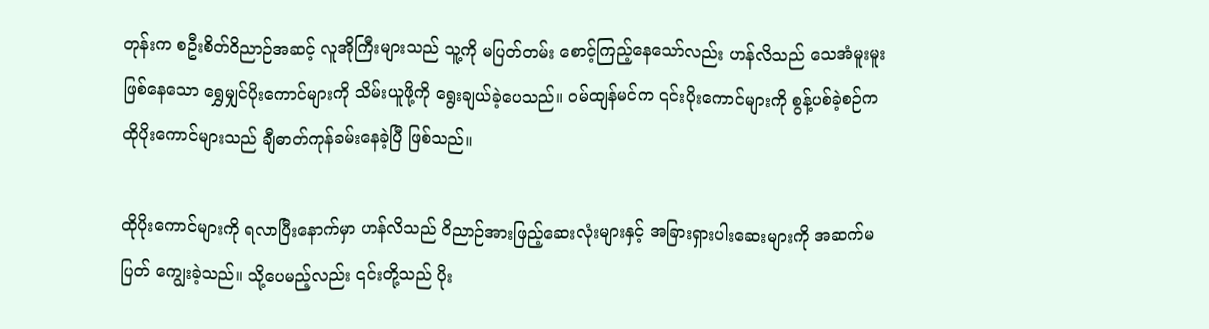တုန်းက စဦးစိတ်ဝိညာဉ်အဆင့် လူအိုကြီးများသည် သူ့ကို မပြတ်တမ်း စောင့်ကြည့်နေသော်လည်း ဟန်လိသည် သေအံမူးမူး ဖြစ်နေသော ရွှေမျှင်ပိုးကောင်များကို သိမ်းယူဖို့ကို ရွေးချယ်ခဲ့ပေသည်။ ဝမ်ထျန်မင်က ၎င်းပိုးကောင်များကို စွန့်ပစ်ခဲ့စဉ်က ထိုပိုးကောင်များသည် ချီဓာတ်ကုန်ခမ်းနေခဲ့ပြီ ဖြစ်သည်။

ထိုပိုးကောင်များကို ရလာပြီးနောက်မှာ ဟန်လိသည် ဝိညာဉ်အားဖြည့်ဆေးလုံးများနှင့် အခြားရှားပါးဆေးများကို အဆက်မပြတ် ကျွေးခဲ့သည်။ သို့ပေမည့်လည်း ၎င်းတို့သည် ပိုး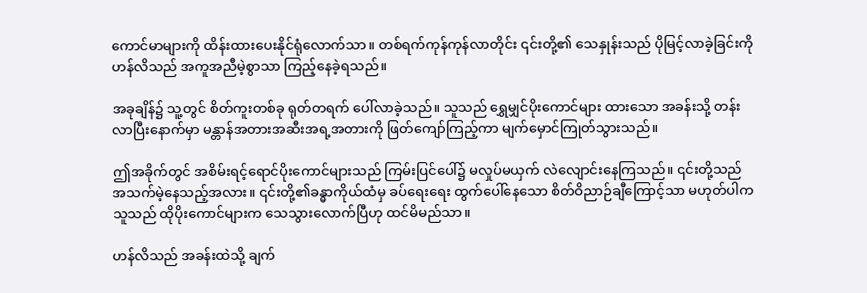ကောင်မာများကို ထိန်းထားပေးနိုင်ရုံလောက်သာ။ တစ်ရက်ကုန်ကုန်လာတိုင်း ၎င်းတို့၏ သေနှုန်းသည် ပိုမြင့်လာခဲ့ခြင်းကို ဟန်လိသည် အကူအညီမဲ့စွာသာ ကြည့်နေခဲ့ရသည်။

အခုချိန်၌ သူ့တွင် စိတ်ကူးတစ်ခု ရုတ်တရက် ပေါ်လာခဲ့သည်။ သူသည် ရွှေမျှင်ပိုးကောင်များ ထားသော အခန်းသို့ တန်းလာပြီးနောက်မှာ မန္တာန်အတားအဆီးအရ့အတားကို ဖြတ်ကျော်ကြည့်ကာ မျက်မှောင်ကြုတ်သွားသည်။

ဤအခိုက်တွင် အစိမ်းရင့်ရောင်ပိုးကောင်များသည် ကြမ်းပြင်ပေါ်၌ မလှုပ်မယှက် လဲလျောင်းနေကြသည်။ ၎င်းတို့သည် အသက်မဲ့နေသည့်အလား။ ၎င်းတို့၏ခန္ဓာကိုယ်ထံမှ ခပ်ရေးရေး ထွက်ပေါ်နေသော စိတ်ဝိညာဉ်ချီကြောင့်သာ မဟုတ်ပါက သူသည် ထိုပိုးကောင်များက သေသွားလောက်ပြီဟု ထင်မိမည်သာ။

ဟန်လိသည် အခန်းထဲသို့ ချက်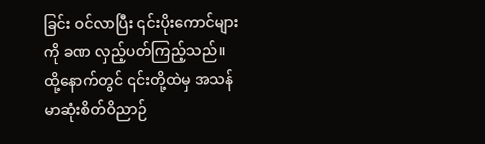ခြင်း ဝင်လာပြီး ၎င်းပိုးကောင်များကို ခဏ လှည့်ပတ်ကြည့်သည်။ ထို့နောက်တွင် ၎င်းတို့ထဲမှ အသန်မာဆုံးစိတ်ဝိညာဉ်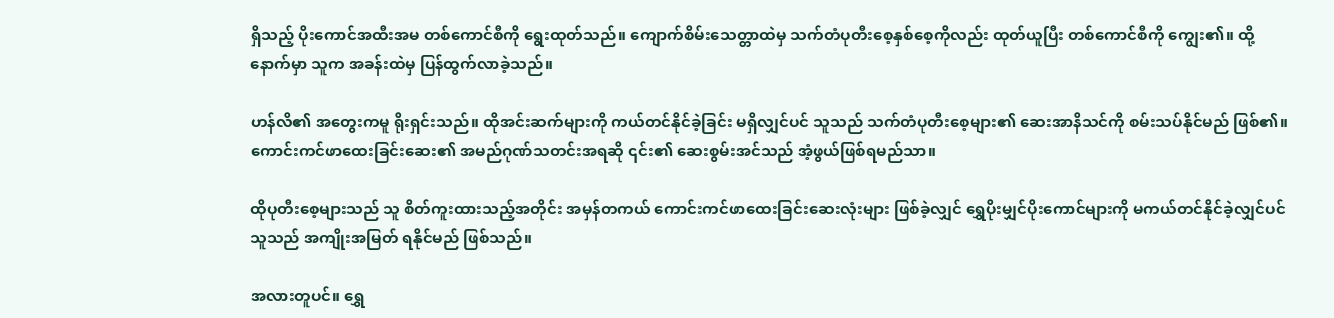ရှိသည့် ပိုးကောင်အထီးအမ တစ်ကောင်စီကို ရွေးထုတ်သည်။ ကျောက်စိမ်းသေတ္တာထဲမှ သက်တံပုတီးစေ့နှစ်စေ့ကိုလည်း ထုတ်ယူပြီး တစ်ကောင်စီကို ကျွေး၏။ ထို့နောက်မှာ သူက အခန်းထဲမှ ပြန်ထွက်လာခဲ့သည်။

ဟန်လိ၏ အတွေးကမူ ရိုးရှင်းသည်။ ထိုအင်းဆက်များကို ကယ်တင်နိုင်ခဲ့ခြင်း မရှိလျှင်ပင် သူသည် သက်တံပုတီးစေ့များ၏ ဆေးအာနိသင်ကို စမ်းသပ်နိုင်မည် ဖြစ်၏။ ကောင်းကင်ဖာထေးခြင်းဆေး၏ အမည်ဂုဏ်သတင်းအရဆို ၎င်း၏ ဆေးစွမ်းအင်သည် အံ့ဖွယ်ဖြစ်ရမည်သာ။

ထိုပုတီးစေ့များသည် သူ စိတ်ကူးထားသည့်အတိုင်း အမှန်တကယ် ကောင်းကင်ဖာထေးခြင်းဆေးလုံးများ ဖြစ်ခဲ့လျှင် ရွှေပိုးမျှင်ပိုးကောင်များကို မကယ်တင်နိုင်ခဲ့လျှင်ပင် သူသည် အကျိုးအမြတ် ရနိုင်မည် ဖြစ်သည်။

အလားတူပင်။ ရွှေ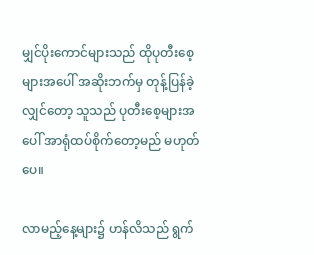မျှင်ပိုးကောင်များသည် ထိုပုတီးစေ့များအပေါ် အဆိုးဘက်မှ တုန့်ပြန်ခဲ့လျှင်တော့ သူသည် ပုတီးစေ့များအပေါ် အာရုံထပ်စိုက်တော့မည် မဟုတ်ပေ။

လာမည့်နေ့များ၌ ဟန်လိသည် ရွက်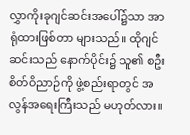လွှာကိုးခုဂျင်ဆင်းအပေါ်၌သာ အာရုံထားဖြစ်တာ များသည်။ ထိုဂျင်ဆင်းသည် နောက်ပိုင်း၌ သူ၏ စဦးစိတ်ဝိညာဉ်ကို ဖွဲ့စည်းရာတွင် အလွန်အရေးကြီးသည် မဟုတ်လား။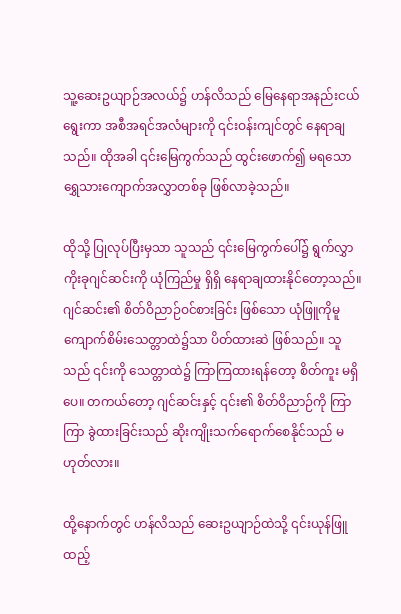သူ့ဆေးဥယျာဉ်အလယ်၌ ဟန်လိသည် မြေနေရာအနည်းငယ် ရွေးကာ အစီအရင်အလံများကို ၎င်းဝန်းကျင်တွင် နေရာချသည်။ ထိုအခါ ၎င်းမြေကွက်သည် ထွင်းဖောက်၍ မရသော ရွှေသားကျောက်အလွှာတစ်ခု ဖြစ်လာခဲ့သည်။

ထိုသို့ ပြုလုပ်ပြီးမှသာ သူသည် ၎င်းမြေကွက်ပေါ်၌ ရွက်လွှာကိုးခုဂျင်ဆင်းကို ယုံကြည်မှု ရှိရှိ နေရာချထားနိုင်တော့သည်။ ဂျင်ဆင်း၏ စိတ်ဝိညာဉ်ဝင်စားခြင်း ဖြစ်သော ယုံဖြူကိုမူ ကျောက်စိမ်းသေတ္တာထဲ၌သာ ပိတ်ထားဆဲ ဖြစ်သည်။ သူသည် ၎င်းကို သေတ္တာထဲ၌ ကြာကြထားရန်တော့ စိတ်ကူး မရှိပေ။ တကယ်တော့ ဂျင်ဆင်းနှင့် ၎င်း၏ စိတ်ဝိညာဉ်ကို ကြာကြာ ခွဲထားခြင်းသည် ဆိုးကျိုးသက်ရောက်စေနိုင်သည် မဟုတ်လား။

ထို့နောက်တွင် ဟန်လိသည် ဆေးဥယျာဉ်ထဲသို့ ၎င်းယုန်ဖြူထည့်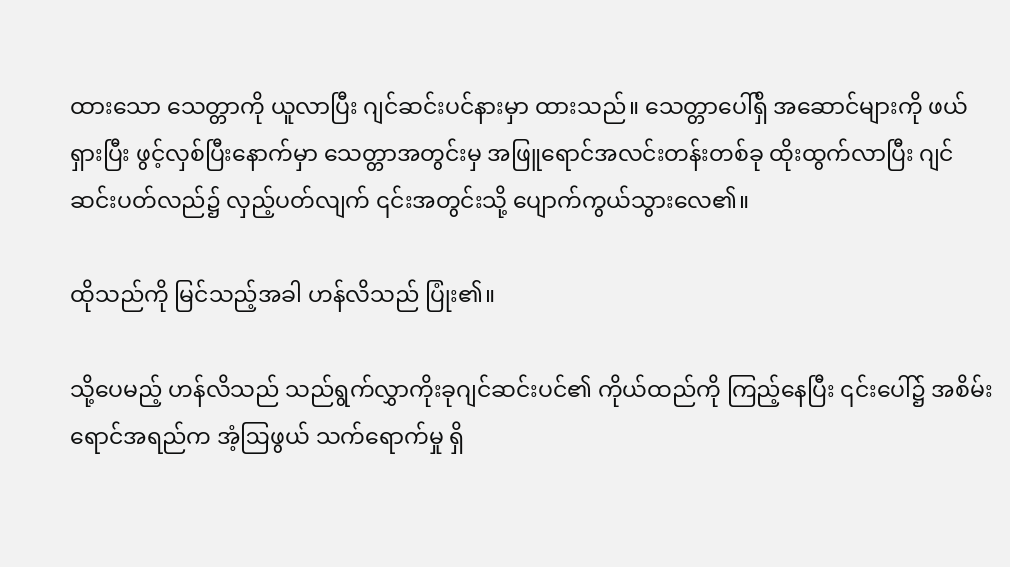ထားသော သေတ္တာကို ယူလာပြီး ဂျင်ဆင်းပင်နားမှာ ထားသည်။ သေတ္တာပေါ်ရှိ အဆောင်များကို ဖယ်ရှားပြီး ဖွင့်လှစ်ပြီးနောက်မှာ သေတ္တာအတွင်းမှ အဖြူရောင်အလင်းတန်းတစ်ခု ထိုးထွက်လာပြီး ဂျင်ဆင်းပတ်လည်၌ လှည့်ပတ်လျက် ၎င်းအတွင်းသို့ ပျောက်ကွယ်သွားလေ၏။

ထိုသည်ကို မြင်သည့်အခါ ဟန်လိသည် ပြုံး၏။

သို့ပေမည့် ဟန်လိသည် သည်ရွက်လွှာကိုးခုဂျင်ဆင်းပင်၏ ကိုယ်ထည်ကို ကြည့်နေပြီး ၎င်းပေါ်၌ အစိမ်းရောင်အရည်က အံ့ဩဖွယ် သက်ရောက်မှု ရှိ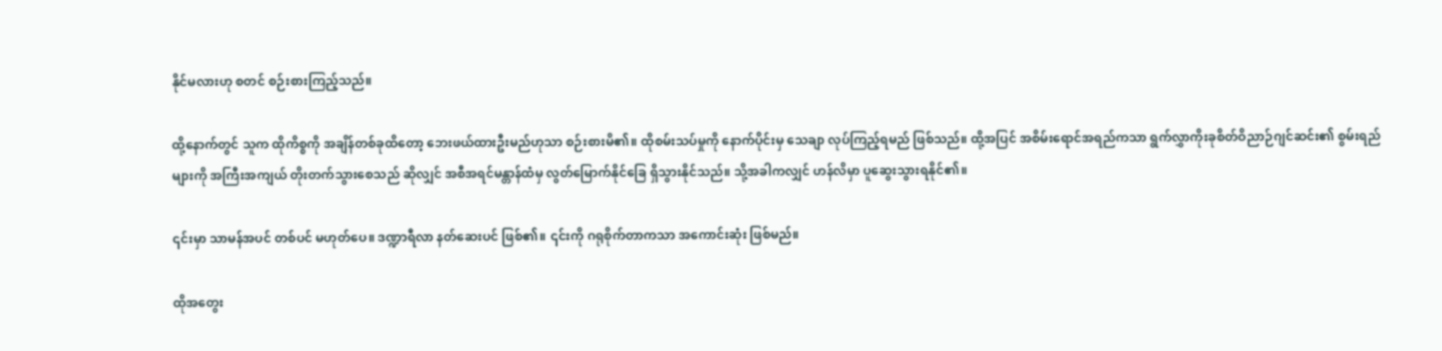နိုင်မလားဟု စတင် စဉ်းစားကြည့်သည်။

ထို့နောက်တွင် သူက ထိုကိစ္စကို အချိန်တစ်ခုထိတော့ ဘေးဖယ်ထားဦးမည်ဟုသာ စဉ်းစားမိ၏။ ထိုစမ်းသပ်မှုကို နောက်ပိုင်းမှ သေချာ လုပ်ကြည့်ရမည် ဖြစ်သည်။ ထို့အပြင် အစိမ်းရောင်အရည်ကသာ ရွက်လွှာကိုးခုစိတ်ဝိညာဉ်ဂျင်ဆင်း၏ စွမ်းရည်များကို အကြီးအကျယ် တိုးတက်သွားစေသည် ဆိုလျှင် အစီအရင်မန္တာန်ထံမှ လွတ်မြောက်နိုင်ခြေ ရှိသွားနိုင်သည်။ သို့အခါကလျှင် ဟန်လိမှာ ပူဆွေးသွားရနိုင်၏။

၎င်းမှာ သာမန်အပင် တစ်ပင် မဟုတ်ပေ။ ဒဏ္ဍာရီလာ နတ်ဆေးပင် ဖြစ်၏။ ၎င်းကို ဂရုစိုက်တာကသာ အကောင်းဆုံး ဖြစ်မည်။

ထိုအတွေး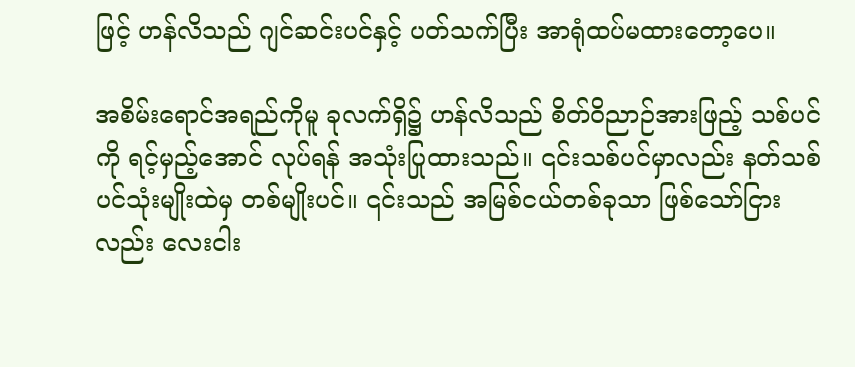ဖြင့် ဟန်လိသည် ဂျင်ဆင်းပင်နှင့် ပတ်သက်ပြီး အာရုံထပ်မထားတော့ပေ။

အစိမ်းရောင်အရည်ကိုမူ ခုလက်ရှိ၌ ဟန်လိသည် စိတ်ဝိညာဉ်အားဖြည့် သစ်ပင်ကို ရင့်မှည့်အောင် လုပ်ရန် အသုံးပြုထားသည်။ ၎င်းသစ်ပင်မှာလည်း နတ်သစ်ပင်သုံးမျိုးထဲမှ တစ်မျိုးပင်။ ၎င်းသည် အမြစ်ငယ်တစ်ခုသာ ဖြစ်သော်ငြားလည်း လေးငါး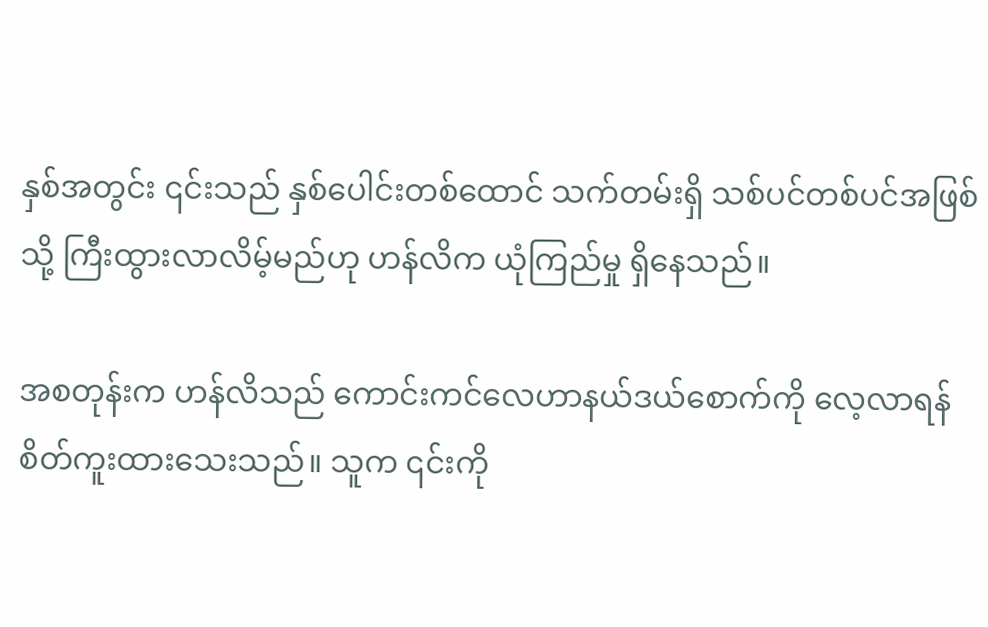နှစ်အတွင်း ၎င်းသည် နှစ်ပေါင်းတစ်ထောင် သက်တမ်းရှိ သစ်ပင်တစ်ပင်အဖြစ်သို့ ကြီးထွားလာလိမ့်မည်ဟု ဟန်လိက ယုံကြည်မှု ရှိနေသည်။

အစတုန်းက ဟန်လိသည် ကောင်းကင်လေဟာနယ်ဒယ်စောက်ကို လေ့လာရန် စိတ်ကူးထားသေးသည်။ သူက ၎င်းကို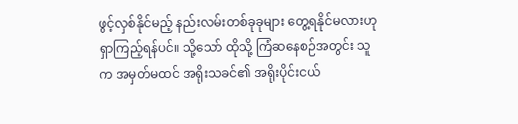ဖွင့်လှစ်နိုင်မည့် နည်းလမ်းတစ်ခုခုများ တွေ့ရနိုင်မလားဟု ရှာကြည့်ရန်ပင်။ သို့သော် ထိုသို့ ကြံဆနေစဉ်အတွင်း သူက အမှတ်မထင် အရိုးသခင်၏ အရိုးပိုင်းငယ်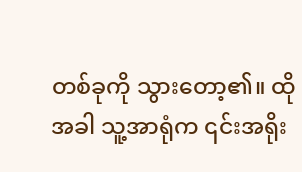တစ်ခုကို သွားတော့၏။ ထိုအခါ သူ့အာရုံက ၎င်းအရိုး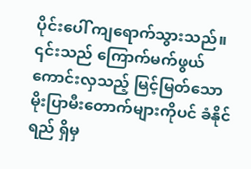ပိုင်းပေါ် ကျရောက်သွားသည်။ ၎င်းသည် ကြောက်မက်ဖွယ်ကောင်းလှသည့် မြင့်မြတ်သောမိုးပြာမီးတောက်များကိုပင် ခံနိုင်ရည် ရှိမှ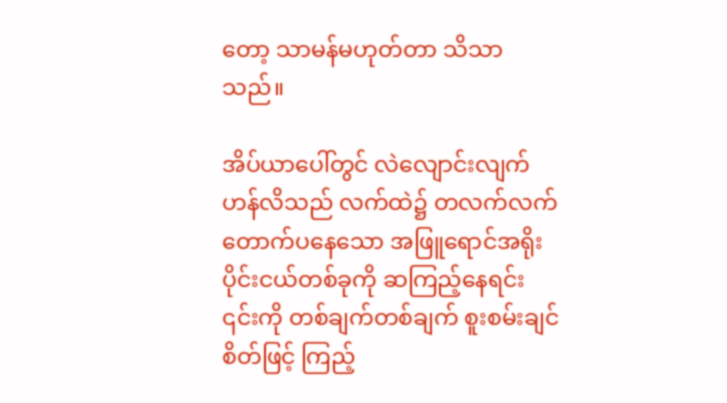တော့ သာမန်မဟုတ်တာ သိသာသည်။

အိပ်ယာပေါ်တွင် လဲလျောင်းလျက် ဟန်လိသည် လက်ထဲ၌ တလက်လက်တောက်ပနေသော အဖြူရောင်အရိုးပိုင်းငယ်တစ်ခုကို ဆကြည့်နေရင်း ၎င်းကို တစ်ချက်တစ်ချက် စူးစမ်းချင်စိတ်ဖြင့် ကြည့်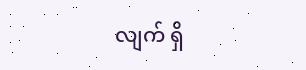လျက် ရှိ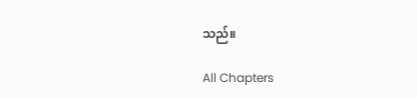သည်။

All Chapters